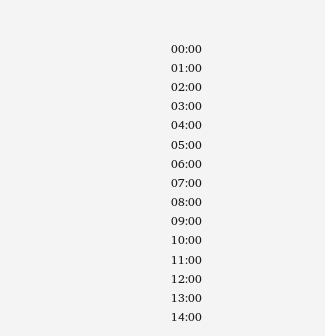00:00
01:00
02:00
03:00
04:00
05:00
06:00
07:00
08:00
09:00
10:00
11:00
12:00
13:00
14:00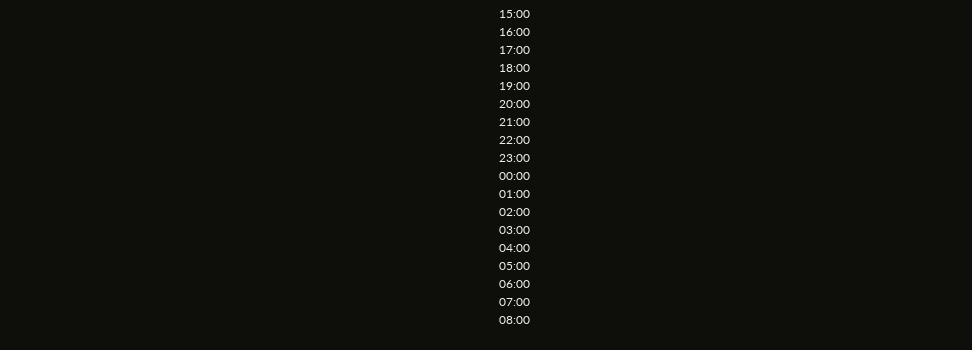15:00
16:00
17:00
18:00
19:00
20:00
21:00
22:00
23:00
00:00
01:00
02:00
03:00
04:00
05:00
06:00
07:00
08:00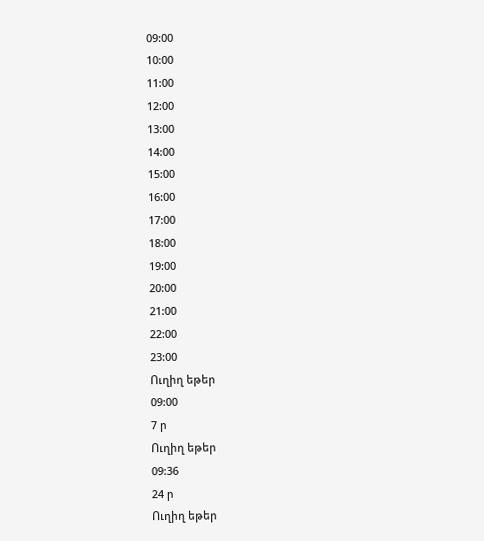09:00
10:00
11:00
12:00
13:00
14:00
15:00
16:00
17:00
18:00
19:00
20:00
21:00
22:00
23:00
Ուղիղ եթեր
09:00
7 ր
Ուղիղ եթեր
09:36
24 ր
Ուղիղ եթեր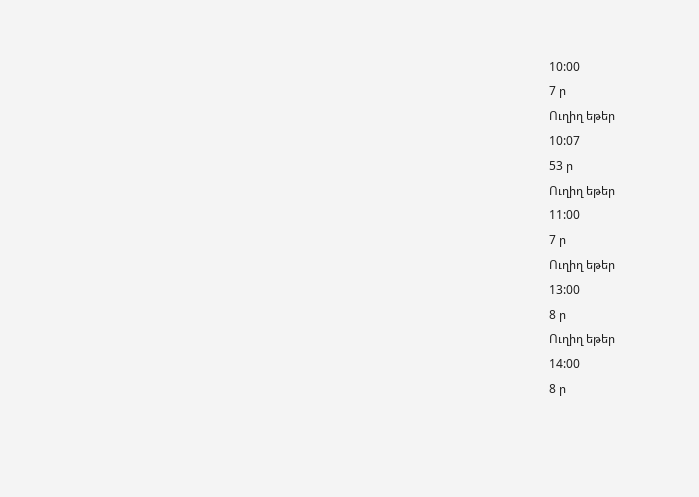10:00
7 ր
Ուղիղ եթեր
10:07
53 ր
Ուղիղ եթեր
11:00
7 ր
Ուղիղ եթեր
13:00
8 ր
Ուղիղ եթեր
14:00
8 ր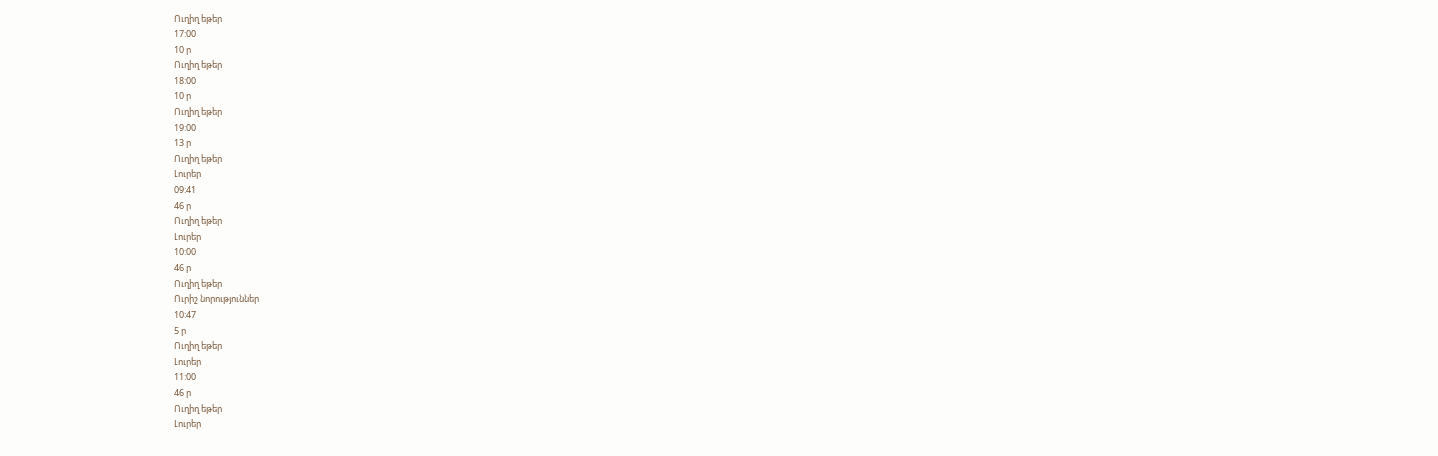Ուղիղ եթեր
17:00
10 ր
Ուղիղ եթեր
18:00
10 ր
Ուղիղ եթեր
19:00
13 ր
Ուղիղ եթեր
Լուրեր
09:41
46 ր
Ուղիղ եթեր
Լուրեր
10:00
46 ր
Ուղիղ եթեր
Ուրիշ նորություններ
10:47
5 ր
Ուղիղ եթեր
Լուրեր
11:00
46 ր
Ուղիղ եթեր
Լուրեր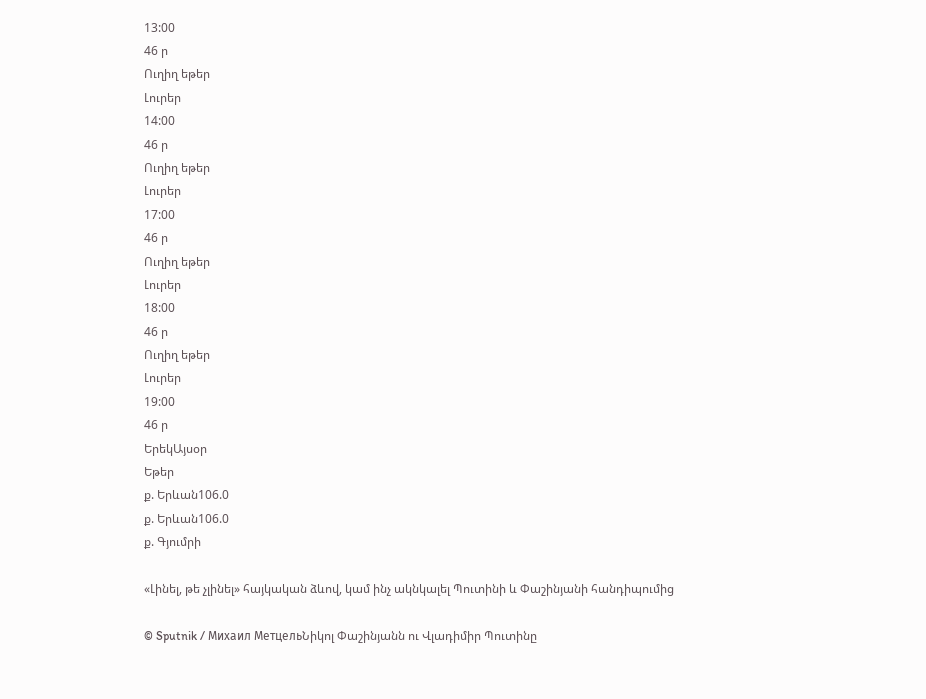13:00
46 ր
Ուղիղ եթեր
Լուրեր
14:00
46 ր
Ուղիղ եթեր
Լուրեր
17:00
46 ր
Ուղիղ եթեր
Լուրեր
18:00
46 ր
Ուղիղ եթեր
Լուրեր
19:00
46 ր
ԵրեկԱյսօր
Եթեր
ք. Երևան106.0
ք. Երևան106.0
ք. Գյումրի

«Լինել, թե չլինել» հայկական ձևով, կամ ինչ ակնկալել Պուտինի և Փաշինյանի հանդիպումից

© Sputnik / Михаил МетцельՆիկոլ Փաշինյանն ու Վլադիմիր Պուտինը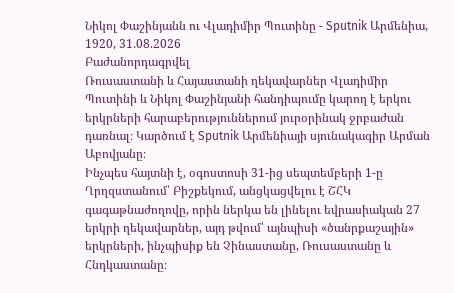Նիկոլ Փաշինյանն ու Վլադիմիր Պուտինը - Sputnik Արմենիա, 1920, 31.08.2026
Բաժանորդագրվել
Ռուսաստանի և Հայաստանի ղեկավարներ Վլադիմիր Պուտինի և Նիկոլ Փաշինյանի հանդիպումը կարող է երկու երկրների հարաբերություններում յուրօրինակ ջրբաժան դառնալ։ Կարծում է Sputnik Արմենիայի սյունակագիր Արման Աբովյանը։
Ինչպես հայտնի է, օգոստոսի 31-ից սեպտեմբերի 1-ը Ղրղզստանում՝ Բիշքեկում, անցկացվելու է ՇՀԿ գագաթնաժողովը, որին ներկա են լինելու եվրասիական 27 երկրի ղեկավարներ, այդ թվում՝ այնպիսի «ծանրքաշային» երկրների, ինչպիսիք են Չինաստանը, Ռուսաստանը և Հնդկաստանը։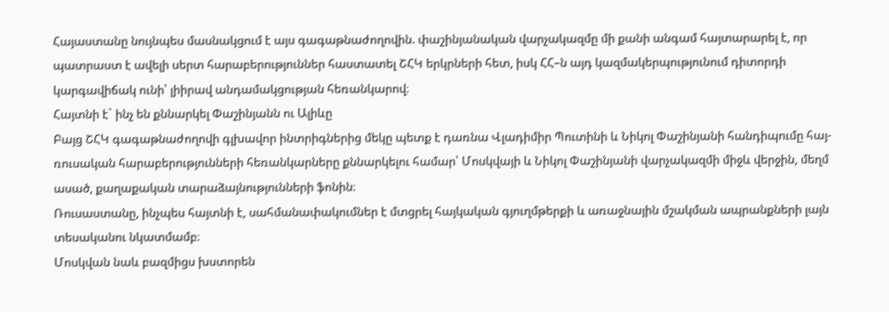Հայաստանը նույնպես մասնակցում է այս գագաթնաժողովին. փաշինյանական վարչակազմը մի քանի անգամ հայտարարել է, որ պատրաստ է ավելի սերտ հարաբերություններ հաստատել ՇՀԿ երկրների հետ, իսկ ՀՀ–ն այդ կազմակերպությունում դիտորդի կարգավիճակ ունի՝ լիիրավ անդամակցության հեռանկարով։
Հայտնի է` ինչ են քննարկել Փաշինյանն ու Ալիևը
Բայց ՇՀԿ գագաթնաժողովի գլխավոր ինտրիգներից մեկը պետք է դառնա Վլադիմիր Պուտինի և Նիկոլ Փաշինյանի հանդիպումը հայ-ռուսական հարաբերությունների հեռանկարները քննարկելու համար՝ Մոսկվայի և Նիկոլ Փաշինյանի վարչակազմի միջև վերջին, մեղմ ասած, քաղաքական տարաձայնությունների ֆոնին։
Ռուսաստանը, ինչպես հայտնի է, սահմանափակումներ է մտցրել հայկական գյուղմթերքի և առաջնային մշակման ապրանքների լայն տեսականու նկատմամբ։
Մոսկվան նաև բազմիցս խստորեն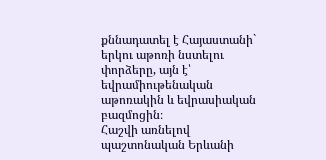քննադատել է Հայաստանի` երկու աթոռի նստելու փորձերը, այն է՝ եվրամիութենական աթոռակին և եվրասիական բազմոցին։
Հաշվի առնելով պաշտոնական Երևանի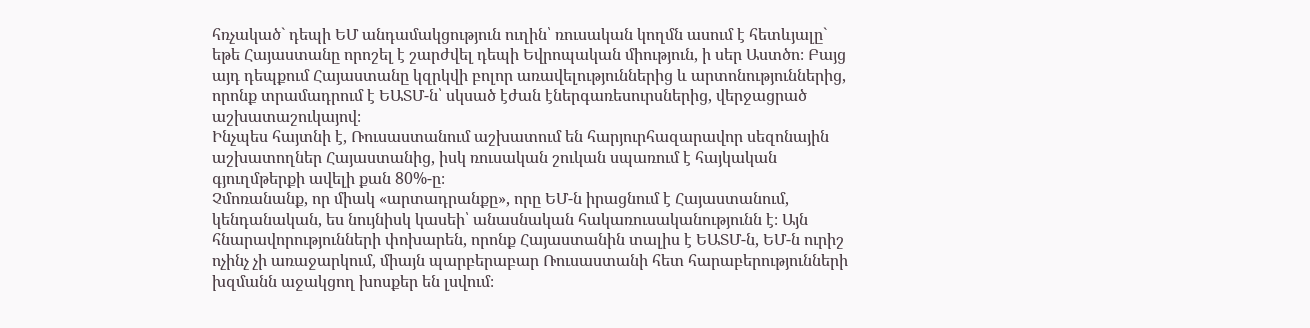հռչակած` դեպի ԵՄ անդամակցություն ուղին՝ ռուսական կողմն ասում է հետևյալը` եթե Հայաստանը որոշել է շարժվել դեպի Եվրոպական միություն, ի սեր Աստծո։ Բայց այդ դեպքում Հայաստանը կզրկվի բոլոր առավելություններից և արտոնություններից, որոնք տրամադրում է ԵԱՏՄ-ն՝ սկսած էժան էներգառեսուրսներից, վերջացրած աշխատաշուկայով։
Ինչպես հայտնի է, Ռուսաստանում աշխատում են հարյուրհազարավոր սեզոնային աշխատողներ Հայաստանից, իսկ ռուսական շուկան սպառում է հայկական գյուղմթերքի ավելի քան 80%-ը։
Չմոռանանք, որ միակ «արտադրանքը», որը ԵՄ-ն իրացնում է Հայաստանում, կենդանական, ես նույնիսկ կասեի՝ անասնական հակառուսականությունն է։ Այն հնարավորությունների փոխարեն, որոնք Հայաստանին տալիս է ԵԱՏՄ-ն, ԵՄ-ն ուրիշ ոչինչ չի առաջարկում, միայն պարբերաբար Ռուսաստանի հետ հարաբերությունների խզմանն աջակցող խոսքեր են լսվում։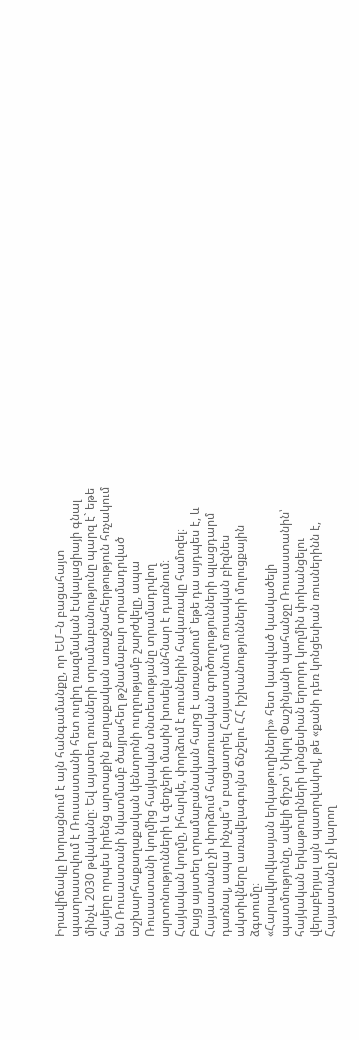Իրավիճակը խորացնում է այն հանգամանքը, որ ԵՄ–ն բացահայտ պատրաստվում է Ռուսաստանի հետ ուղիղ ռազմական էսկալացիայի գնալ մինչև 2030 թվականը։ Եվ այստեղ ռուսների տրամաբանությունը պարզ է` եթե հայերը որպես իրենց արտաքին քաղաքական առաջնահերթություն հռչակում են Ռուսաստանի նկատմամբ ծայրահեղ թշնամաբար տրամադրված աշխարհաքաղաքական կենտրոնի ուղղությամբ շարժվելը, ապա Ռուսաստանի կողմից հայկական տնտեսությանը տրամադրվող արտոնությունների և զեղչերի մասին խոսելն անհնար է դառնում։
Հայկական կողմը, իհարկե, փորձում է ռուսներին հակառակը համոզել։
Բայց այստեղ տրամաբանական հարց է առաջանում` եթե դա այդպես է, և Հայաստանը չի փորձում հակառուսական գործողությունների պլացդարմ դառնալ, ապա ինչպե՞ս բացատրել Հայաստանում ռուսական բիզնես ակտիվները առավելագույնս ճնշելու ՀՀ իշխանությունների մոլուցքային ձգտումը։
«Հարավկովկասյան երկաթուղիների» հետ կապված կասկածելի պատմությունը, ավելի ճիշտ՝ Նիկոլ Փաշինյանի պահանջը Ռուսաստանին՝ հայկական երկաթուղիների կոնցեսիան երրորդ կողմին փոխանցելու վերաբերյալ այն պատրվակով, թե «քանի դեռ կոնցեսիան ռուսներինն է, Հայաստանը չի կարող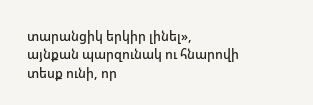տարանցիկ երկիր լինել», այնքան պարզունակ ու հնարովի տեսք ունի, որ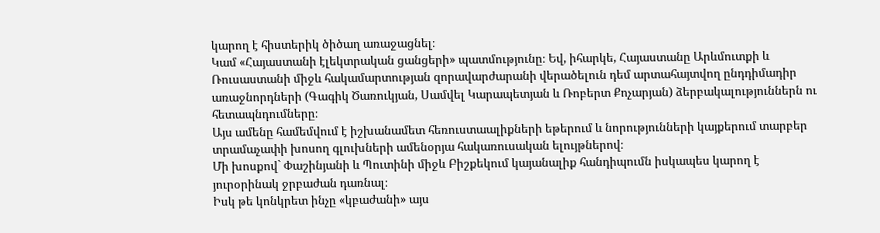կարող է հիստերիկ ծիծաղ առաջացնել։
Կամ «Հայաստանի էլեկտրական ցանցերի» պատմությունը։ Եվ, իհարկե, Հայաստանը Արևմուտքի և Ռուսաստանի միջև հակամարտության զորավարժարանի վերածելուն դեմ արտահայտվող ընդդիմադիր առաջնորդների (Գագիկ Ծառուկյան, Սամվել Կարապետյան և Ռոբերտ Քոչարյան) ձերբակալություններն ու հետապնդումները։
Այս ամենը համեմվում է իշխանամետ հեռուստաալիքների եթերում և նորությունների կայքերում տարբեր տրամաչափի խոսող գլուխների ամենօրյա հակառուսական ելույթներով։
Մի խոսքով` Փաշինյանի և Պուտինի միջև Բիշքեկում կայանալիք հանդիպումն իսկապես կարող է յուրօրինակ ջրբաժան դառնալ։
Իսկ թե կոնկրետ ինչը «կբաժանի» այս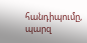հանդիպումը, պարզ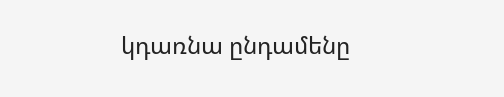կդառնա ընդամենը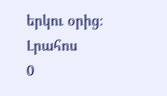երկու օրից։
Լրահոս
0